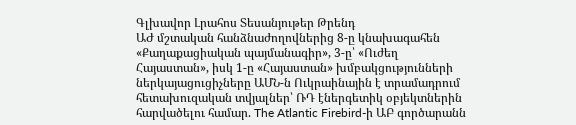Գլխավոր Լրահոս Տեսանյութեր Թրենդ
ԱԺ մշտական հանձնաժողովներից 8-ը կնախագահեն «Քաղաքացիական պայմանագիր», 3-ը՝ «Ուժեղ Հայաստան», իսկ 1-ը «Հայաստան» խմբակցությունների ներկայացուցիչները ԱՄՆ-ն Ուկրաինային է տրամադրում հետախուզական տվյալներ՝ ՌԴ էներգետիկ օբյեկտներին հարվածելու համար. The Atlantic Firebird-ի ԱԲ գործարանն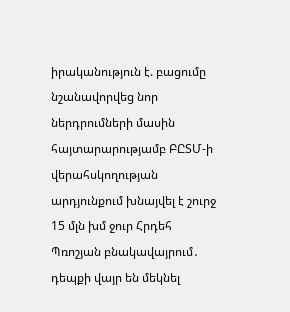իրականություն է. բացումը նշանավորվեց նոր ներդրումների մասին հայտարարությամբ ԲԸՏՄ-ի վերահսկողության արդյունքում խնայվել է շուրջ 15 մլն խմ ջուր Հրդեհ Պռոշյան բնակավայրում․ դեպքի վայր են մեկնել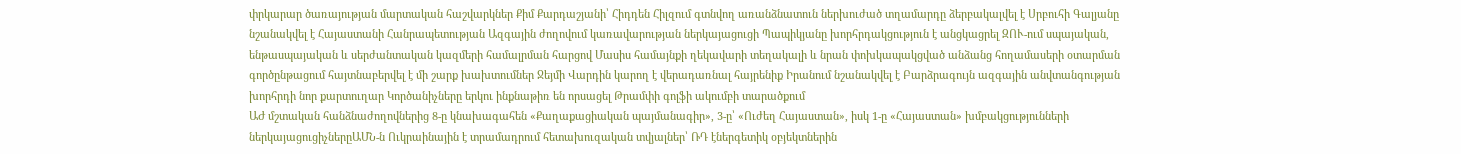փրկարար ծառայության մարտական հաշվարկներ Քիմ Քարդաշյանի՝ Հիդդեն Հիլզում գտնվող առանձնատուն ներխուժած տղամարդը ձերբակալվել է Սրբուհի Գալյանը նշանակվել է Հայաստանի Հանրապետության Ազգային ժողովում կառավարության ներկայացուցի Պապիկյանը խորհրդակցություն է անցկացրել ԶՈՒ-ում սպայական, ենթասպայական և սերժանտական կազմերի համալրման հարցով Մասիս համայնքի ղեկավարի տեղակալի և նրան փոխկապակցված անձանց հողամասերի օտարման գործընթացում հայտնաբերվել է մի շարք խախտումներ Ջեյմի Վարդին կարող է վերադառնալ հայրենիք Իրանում նշանակվել է Բարձրագույն ազգային անվտանգության խորհրդի նոր քարտուղար Կործանիչները երկու ինքնաթիռ են որսացել Թրամփի գոլֆի ակումբի տարածքում
ԱԺ մշտական հանձնաժողովներից 8-ը կնախագահեն «Քաղաքացիական պայմանագիր», 3-ը՝ «Ուժեղ Հայաստան», իսկ 1-ը «Հայաստան» խմբակցությունների ներկայացուցիչներըԱՄՆ-ն Ուկրաինային է տրամադրում հետախուզական տվյալներ՝ ՌԴ էներգետիկ օբյեկտներին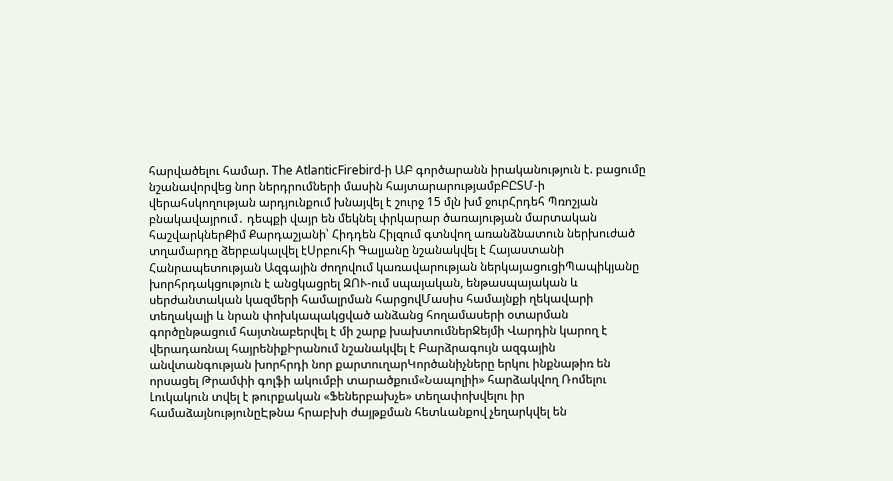հարվածելու համար. The AtlanticFirebird-ի ԱԲ գործարանն իրականություն է. բացումը նշանավորվեց նոր ներդրումների մասին հայտարարությամբԲԸՏՄ-ի վերահսկողության արդյունքում խնայվել է շուրջ 15 մլն խմ ջուրՀրդեհ Պռոշյան բնակավայրում․ դեպքի վայր են մեկնել փրկարար ծառայության մարտական հաշվարկներՔիմ Քարդաշյանի՝ Հիդդեն Հիլզում գտնվող առանձնատուն ներխուժած տղամարդը ձերբակալվել էՍրբուհի Գալյանը նշանակվել է Հայաստանի Հանրապետության Ազգային ժողովում կառավարության ներկայացուցիՊապիկյանը խորհրդակցություն է անցկացրել ԶՈՒ-ում սպայական, ենթասպայական և սերժանտական կազմերի համալրման հարցովՄասիս համայնքի ղեկավարի տեղակալի և նրան փոխկապակցված անձանց հողամասերի օտարման գործընթացում հայտնաբերվել է մի շարք խախտումներՋեյմի Վարդին կարող է վերադառնալ հայրենիքԻրանում նշանակվել է Բարձրագույն ազգային անվտանգության խորհրդի նոր քարտուղարԿործանիչները երկու ինքնաթիռ են որսացել Թրամփի գոլֆի ակումբի տարածքում«Նապոլիի» հարձակվող Ռոմելու Լուկակուն տվել է թուրքական «Ֆեներբախչե» տեղափոխվելու իր համաձայնությունըԷթնա հրաբխի ժայթքման հետևանքով չեղարկվել են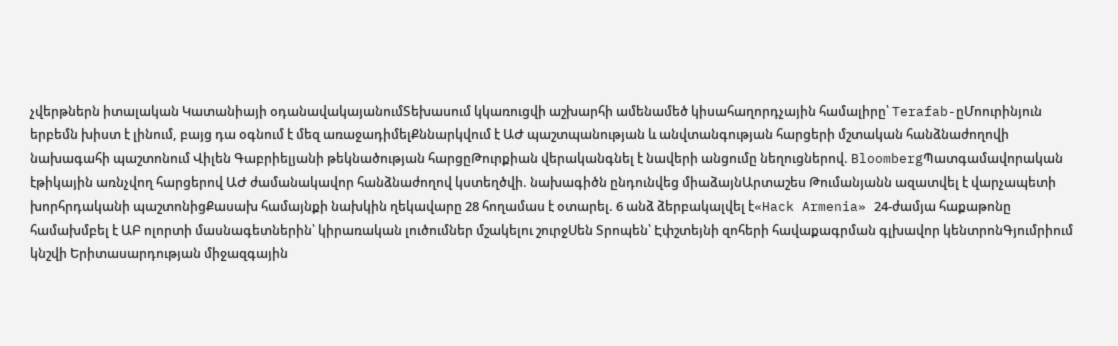չվերթներն իտալական Կատանիայի օդանավակայանումՏեխասում կկառուցվի աշխարհի ամենամեծ կիսահաղորդչային համալիրը՝ Terafab-ըՄոուրինյուն երբեմն խիստ է լինում, բայց դա օգնում է մեզ առաջադիմելՔննարկվում է ԱԺ պաշտպանության և անվտանգության հարցերի մշտական հանձնաժողովի նախագահի պաշտոնում Վիլեն Գաբրիելյանի թեկնածության հարցըԹուրքիան վերականգնել է նավերի անցումը նեղուցներով. BloombergՊատգամավորական էթիկային առնչվող հարցերով ԱԺ ժամանակավոր հանձնաժողով կստեղծվի. նախագիծն ընդունվեց միաձայնԱրտաշես Թումանյանն ազատվել է վարչապետի խորհրդականի պաշտոնիցՔասախ համայնքի նախկին ղեկավարը 28 հողամաս է օտարել. 6 անձ ձերբակալվել է«Hack Armenia» 24-ժամյա հաքաթոնը համախմբել է ԱԲ ոլորտի մասնագետներին՝ կիրառական լուծումներ մշակելու շուրջՍեն Տրոպեն՝ Էփշտեյնի զոհերի հավաքագրման գլխավոր կենտրոնԳյումրիում կնշվի Երիտասարդության միջազգային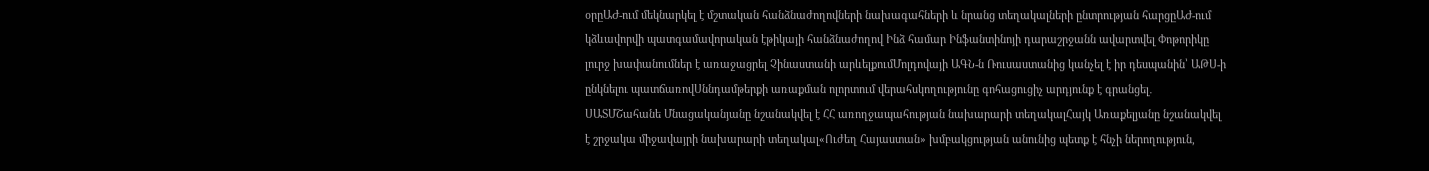օրըԱԺ-ում մեկնարկել է մշտական հանձնաժողովների նախագահների և նրանց տեղակալների ընտրության հարցըԱԺ-ում կձևավորվի պատգամավորական էթիկայի հանձնաժողով Ինձ համար Ինֆանտինոյի դարաշրջանն ավարտվել Փոթորիկը լուրջ խափանումներ է առաջացրել Չինաստանի արևելքումՄոլդովայի ԱԳՆ-ն Ռուսաստանից կանչել է իր դեսպանին՝ ԱԹՍ-ի ընկնելու պատճառովՍննդամթերքի առաքման ոլորտում վերահսկողությունը գոհացուցիչ արդյունք է գրանցել․ ՍԱՏՄՇահանե Մնացականյանը նշանակվել է ՀՀ առողջապահության նախարարի տեղակալՀայկ Առաքելյանը նշանակվել է շրջակա միջավայրի նախարարի տեղակալ«Ուժեղ Հայաստան» խմբակցության անունից պետք է հնչի ներողություն,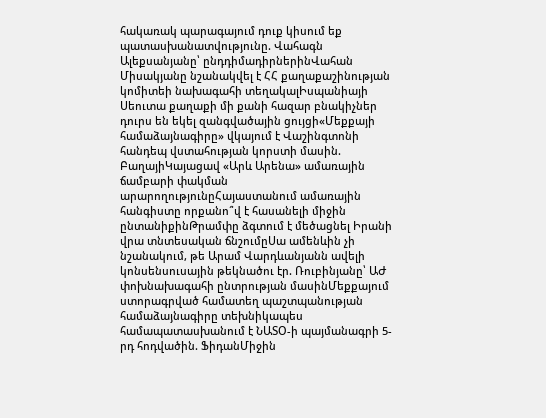հակառակ պարագայում դուք կիսում եք պատասխանատվությունը. Վահագն Ալեքսանյանը՝ ընդդիմադիրներինՎահան Միսակյանը նշանակվել է ՀՀ քաղաքաշինության կոմիտեի նախագահի տեղակալԻսպանիայի Սեուտա քաղաքի մի քանի հազար բնակիչներ դուրս են եկել զանգվածային ցույցի«Մեքքայի համաձայնագիրը» վկայում է Վաշինգտոնի հանդեպ վստահության կորստի մասին. ԲաղայիԿայացավ «Արև Արենա» ամառային ճամբարի փակման արարողությունըՀայաստանում ամառային հանգիստը որքանո՞վ է հասանելի միջին ընտանիքինԹրամփը ձգտում է մեծացնել Իրանի վրա տնտեսական ճնշումըՍա ամենևին չի նշանակում, թե Արամ Վարդևանյանն ավելի կոնսենսուսային թեկնածու էր. Ռուբինյանը՝ ԱԺ փոխնախագահի ընտրության մասինՄեքքայում ստորագրված համատեղ պաշտպանության համաձայնագիրը տեխնիկապես համապատասխանում է ՆԱՏՕ-ի պայմանագրի 5-րդ հոդվածին. ՖիդանՄիջին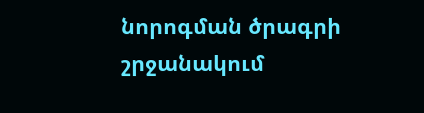նորոգման ծրագրի շրջանակում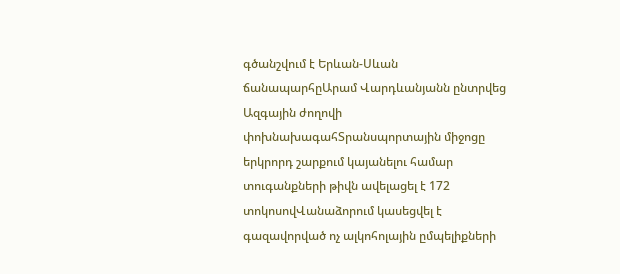գծանշվում է Երևան-Սևան ճանապարհըԱրամ Վարդևանյանն ընտրվեց Ազգային ժողովի փոխնախագահՏրանսպորտային միջոցը երկրորդ շարքում կայանելու համար տուգանքների թիվն ավելացել է 172 տոկոսովՎանաձորում կասեցվել է գազավորված ոչ ալկոհոլային ըմպելիքների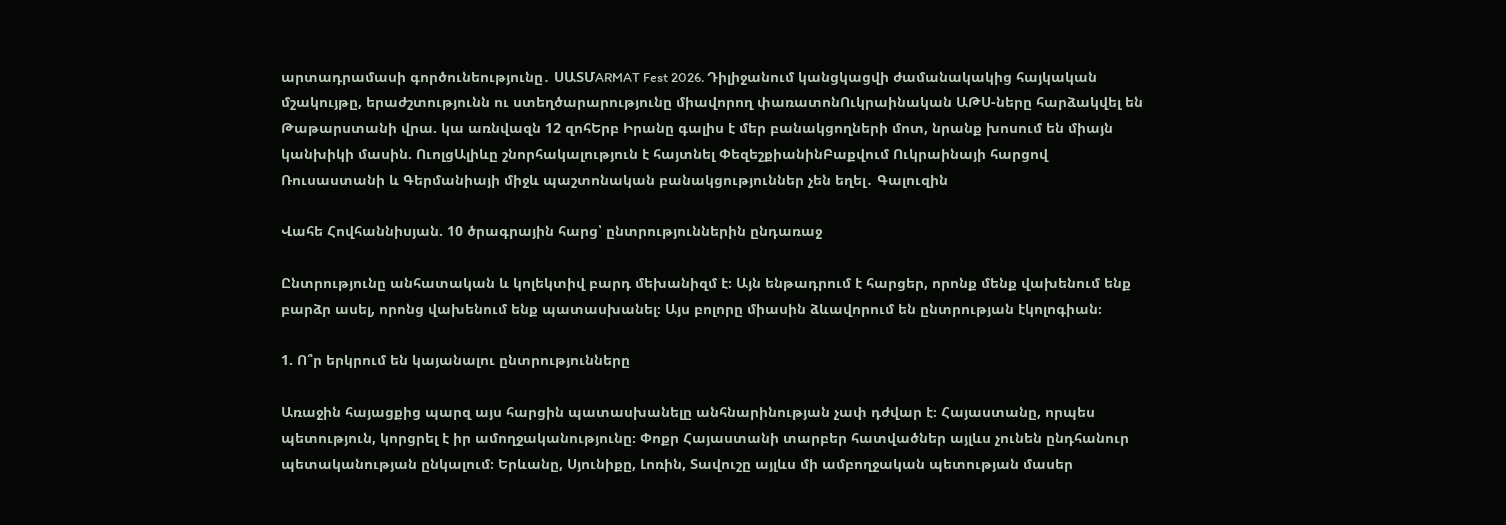արտադրամասի գործունեությունը․ ՍԱՏՄARMAT Fest 2026. Դիլիջանում կանցկացվի ժամանակակից հայկական մշակույթը, երաժշտությունն ու ստեղծարարությունը միավորող փառատոնՈւկրաինական ԱԹՍ-ները հարձակվել են Թաթարստանի վրա. կա առնվազն 12 զոհԵրբ Իրանը գալիս է մեր բանակցողների մոտ, նրանք խոսում են միայն կանխիկի մասին. ՈւոլցԱլիևը շնորհակալություն է հայտնել ՓեզեշքիանինԲաքվում Ուկրաինայի հարցով Ռուսաստանի և Գերմանիայի միջև պաշտոնական բանակցություններ չեն եղել․ Գալուզին

Վահե Հովհաննիսյան. 10 ծրագրային հարց՝ ընտրություններին ընդառաջ

Ընտրությունը անհատական և կոլեկտիվ բարդ մեխանիզմ է։ Այն ենթադրում է հարցեր, որոնք մենք վախենում ենք բարձր ասել, որոնց վախենում ենք պատասխանել։ Այս բոլորը միասին ձևավորում են ընտրության էկոլոգիան։

1. Ո՞ր երկրում են կայանալու ընտրությունները

Առաջին հայացքից պարզ այս հարցին պատասխանելը անհնարինության չափ դժվար է։ Հայաստանը, որպես պետություն, կորցրել է իր ամողջականությունը։ Փոքր Հայաստանի տարբեր հատվածներ այլևս չունեն ընդհանուր պետականության ընկալում։ Երևանը, Սյունիքը, Լոռին, Տավուշը այլևս մի ամբողջական պետության մասեր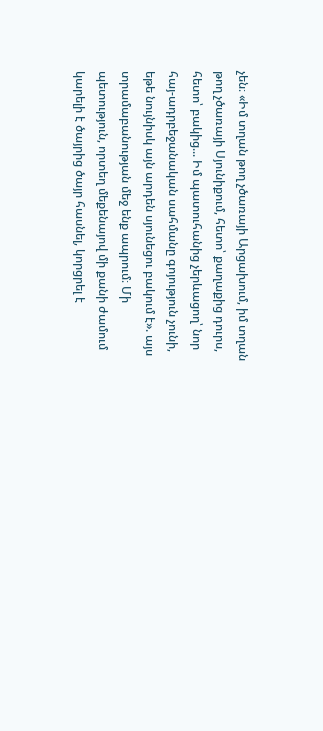չեն։ «Իմ տղան թող չծառայի Արցախում, իմ տղան թող չծառայի Սյունիքում, հետո՝ քաղաքից դուրս, հետո՝ բակից... Իմ պատուհանից չերևացող՝ նոր հայ-ադրբեջանական սահմանը գոյություն չունի, եթե նույնիսկ այն արդեն սյունեցու բակում է». այս տրամաբանության մեջ ենք ապրում։ Մի պետություն, որտեղ մեքենայով մի քանի ժամում կարելի է ծայրից ծայր հասնել, կորցրել է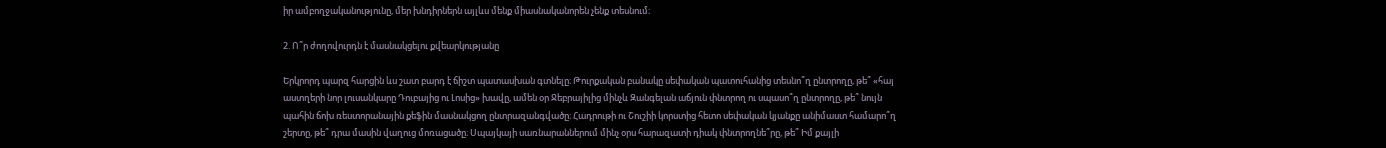իր ամբողջականությունը, մեր խնդիրներն այլևս մենք միասնականորեն չենք տեսնում։

2. Ո՞ր ժողովուրդն է մասնակցելու քվեարկությանը

Երկրորդ պարզ հարցին ևս շատ բարդ է ճիշտ պատասխան գտնելը։ Թուրքական բանակը սեփական պատուհանից տեսնո՞ղ ընտրողը, թե՞ «հայ աստղերի նոր լուսանկարը Դուբայից ու Լոսից» խավը, ամեն օր Ջեբրայիլից մինչև Զանգելան աճյուն փնտրող ու սպասո՞ղ ընտրողը, թե՞ նույն պահին ճոխ ռեստորանային քեֆին մասնակցող ընտրազանգվածը։ Հադրութի ու Շուշիի կորստից հետո սեփական կյանքը անիմաստ համարո՞ղ շերտը, թե՞ դրա մասին վաղուց մոռացածը։ Սպայկայի սառնարաններում մինչ օրս հարազատի դիակ փնտրողնե՞րը, թե՞ Իմ քայլի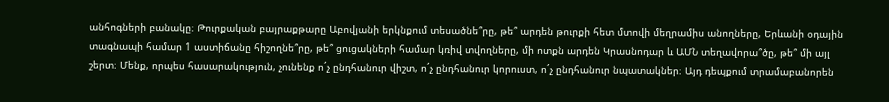անհոգների բանակը։ Թուրքական բայրաքթարը Աբովյանի երկնքում տեսածնե՞րը, թե՞ արդեն թուրքի հետ մտովի մեղրամիս անողները, Երևանի օդային տագնապի համար 1 աստիճանը հիշողնե՞րը, թե՞ ցուցակների համար կռիվ տվողները, մի ոտքն արդեն Կրասնոդար և ԱՄՆ տեղավորա՞ծը, թե՞ մի այլ շերտ։ Մենք, որպես հասարակություն, չունենք ո´չ ընդհանուր վիշտ, ո´չ ընդհանուր կորուստ, ո´չ ընդհանուր նպատակներ։ Այդ դեպքում տրամաբանորեն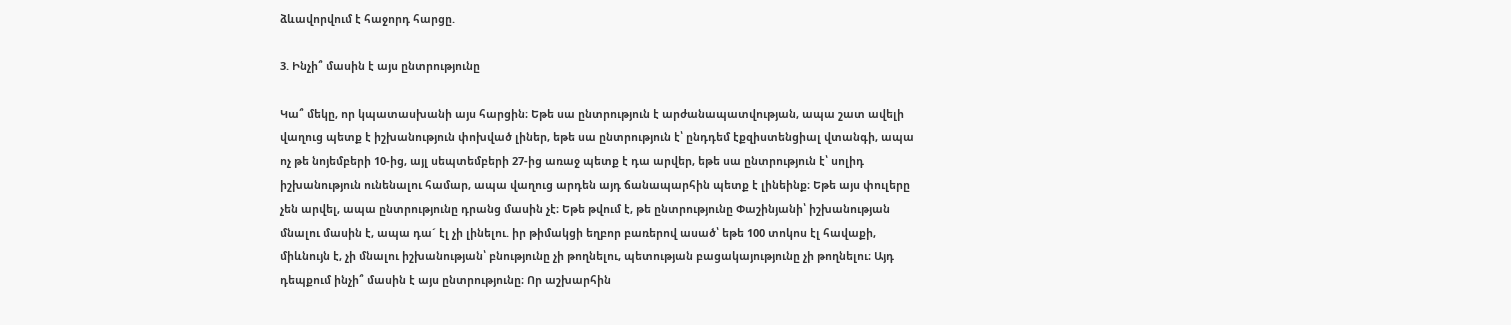ձևավորվում է հաջորդ հարցը.

3. Ինչի՞ մասին է այս ընտրությունը

Կա՞ մեկը, որ կպատասխանի այս հարցին։ Եթե սա ընտրություն է արժանապատվության, ապա շատ ավելի վաղուց պետք է իշխանություն փոխված լիներ, եթե սա ընտրություն է՝ ընդդեմ էքզիստենցիալ վտանգի, ապա ոչ թե նոյեմբերի 10-ից, այլ սեպտեմբերի 27-ից առաջ պետք է դա արվեր, եթե սա ընտրություն է՝ սոլիդ իշխանություն ունենալու համար, ապա վաղուց արդեն այդ ճանապարհին պետք է լինեինք։ Եթե այս փուլերը չեն արվել, ապա ընտրությունը դրանց մասին չէ։ Եթե թվում է, թե ընտրությունը Փաշինյանի՝ իշխանության մնալու մասին է, ապա դա´ էլ չի լինելու. իր թիմակցի եղբոր բառերով ասած՝ եթե 100 տոկոս էլ հավաքի, միևնույն է, չի մնալու իշխանության՝ բնությունը չի թողնելու, պետության բացակայությունը չի թողնելու։ Այդ դեպքում ինչի՞ մասին է այս ընտրությունը։ Որ աշխարհին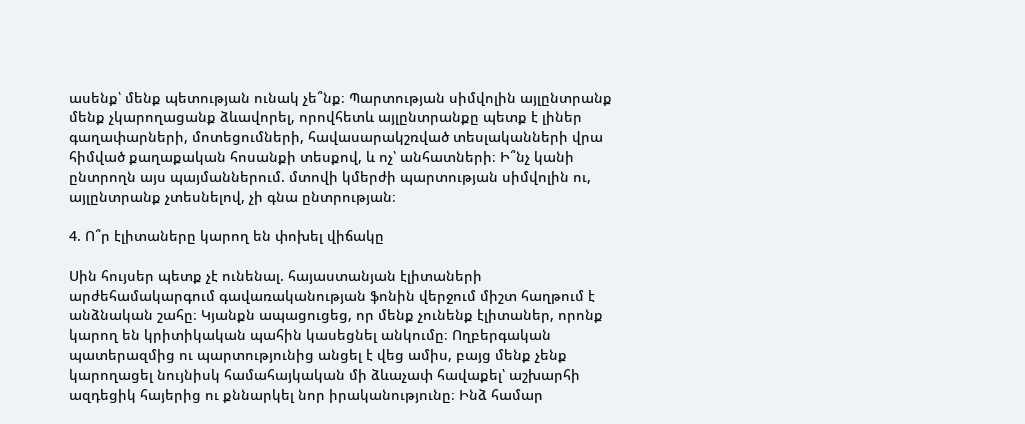ասենք՝ մենք պետության ունակ չե՞նք։ Պարտության սիմվոլին այլընտրանք մենք չկարողացանք ձևավորել, որովհետև այլընտրանքը պետք է լիներ գաղափարների, մոտեցումների, հավասարակշռված տեսլականների վրա հիմված քաղաքական հոսանքի տեսքով, և ոչ՝ անհատների։ Ի՞նչ կանի ընտրողն այս պայմաններում. մտովի կմերժի պարտության սիմվոլին ու, այլընտրանք չտեսնելով, չի գնա ընտրության։

4. Ո՞ր էլիտաները կարող են փոխել վիճակը

Սին հույսեր պետք չէ ունենալ. հայաստանյան էլիտաների արժեհամակարգում գավառականության ֆոնին վերջում միշտ հաղթում է անձնական շահը։ Կյանքն ապացուցեց, որ մենք չունենք էլիտաներ, որոնք կարող են կրիտիկական պահին կասեցնել անկումը։ Ողբերգական պատերազմից ու պարտությունից անցել է վեց ամիս, բայց մենք չենք կարողացել նույնիսկ համահայկական մի ձևաչափ հավաքել՝ աշխարհի ազդեցիկ հայերից ու քննարկել նոր իրականությունը։ Ինձ համար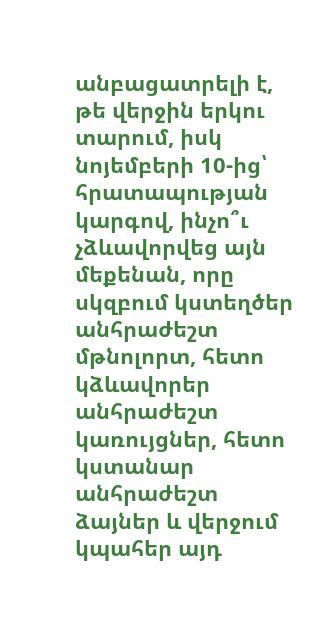անբացատրելի է, թե վերջին երկու տարում, իսկ նոյեմբերի 10-ից՝ հրատապության կարգով, ինչո՞ւ չձևավորվեց այն մեքենան, որը սկզբում կստեղծեր անհրաժեշտ մթնոլորտ, հետո կձևավորեր անհրաժեշտ կառույցներ, հետո կստանար անհրաժեշտ ձայներ և վերջում կպահեր այդ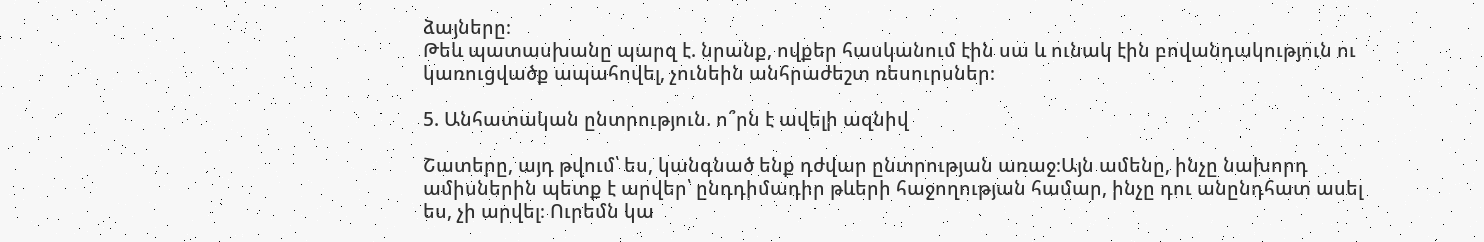ձայները։
Թեև պատասխանը պարզ է. նրանք, ովքեր հասկանում էին սա և ունակ էին բովանդակություն ու կառուցվածք ապահովել, չունեին անհրաժեշտ ռեսուրսներ։

5. Անհատական ընտրություն. ո՞րն է ավելի ազնիվ

Շատերը, այդ թվում՝ ես, կանգնած ենք դժվար ընտրության առաջ։Այն ամենը, ինչը նախորդ ամիսներին պետք է արվեր՝ ընդդիմադիր թևերի հաջողության համար, ինչը դու անընդհատ ասել ես, չի արվել։ Ուրեմն կա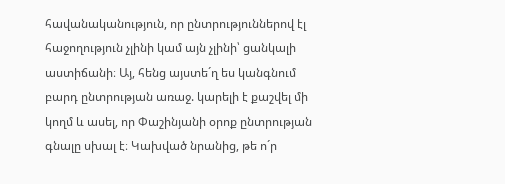հավանականություն, որ ընտրություններով էլ հաջողություն չլինի կամ այն չլինի՝ ցանկալի աստիճանի։ Այ, հենց այստե´ղ ես կանգնում բարդ ընտրության առաջ. կարելի է քաշվել մի կողմ և ասել, որ Փաշինյանի օրոք ընտրության գնալը սխալ է։ Կախված նրանից, թե ո´ր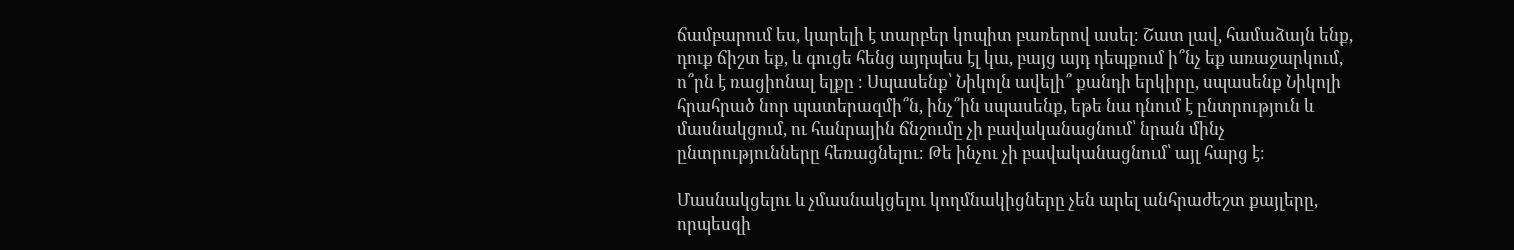ճամբարում ես, կարելի է տարբեր կոպիտ բառերով ասել։ Շատ լավ, համաձայն ենք, դուք ճիշտ եք, և գուցե հենց այդպես էլ կա, բայց այդ դեպքում ի՞նչ եք առաջարկում, ո՞րն է ռացիոնալ ելքը ։ Սպասենք՝ Նիկոլն ավելի՞ քանդի երկիրը, սպասենք Նիկոլի հրահրած նոր պատերազմի՞ն, ինչ՞ին սպասենք, եթե նա դնում է ընտրություն և մասնակցում, ու հանրային ճնշումը չի բավականացնում՝ նրան մինչ ընտրությունները հեռացնելու։ Թե ինչու չի բավականացնում՝ այլ հարց է։

Մասնակցելու և չմասնակցելու կողմնակիցները չեն արել անհրաժեշտ քայլերը, որպեսզի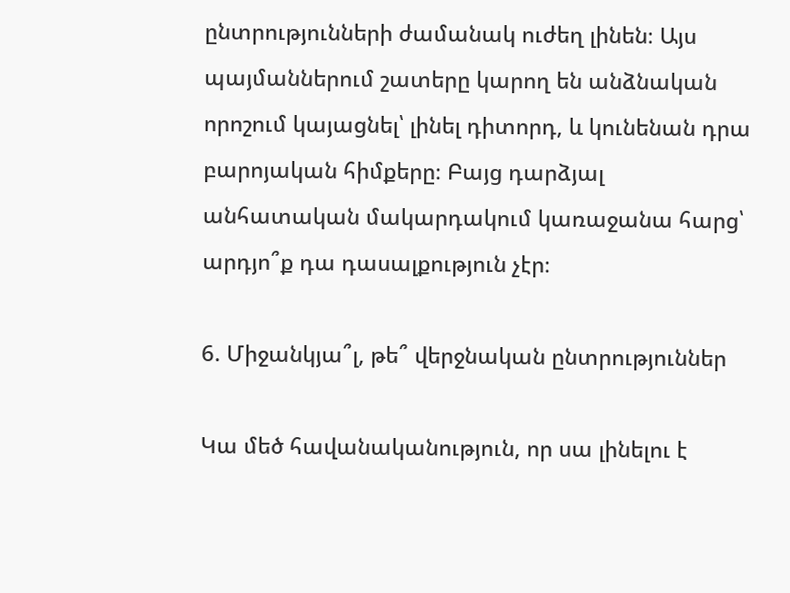ընտրությունների ժամանակ ուժեղ լինեն։ Այս պայմաններում շատերը կարող են անձնական որոշում կայացնել՝ լինել դիտորդ, և կունենան դրա բարոյական հիմքերը։ Բայց դարձյալ անհատական մակարդակում կառաջանա հարց՝ արդյո՞ք դա դասալքություն չէր։

6. Միջանկյա՞լ, թե՞ վերջնական ընտրություններ

Կա մեծ հավանականություն, որ սա լինելու է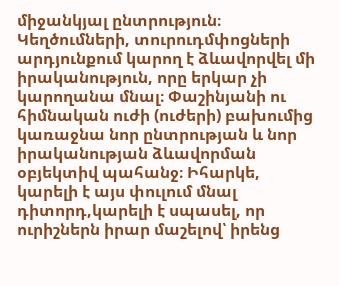միջանկյալ ընտրություն։ Կեղծումների, տուրուդմփոցների արդյունքում կարող է ձևավորվել մի իրականություն, որը երկար չի կարողանա մնալ։ Փաշինյանի ու հիմնական ուժի (ուժերի) բախումից կառաջնա նոր ընտրության և նոր իրականության ձևավորման օբյեկտիվ պահանջ։ Իհարկե, կարելի է այս փուլում մնալ դիտորդ,կարելի է սպասել, որ ուրիշներն իրար մաշելով՝ իրենց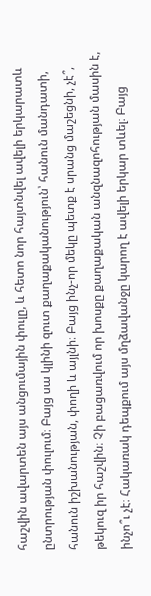հաշվին ավարտեն այս անցումային փուլը, և հետո նոր հայտնվել ավելի երկարատև ընտրության փուլում։ Բայց սա կլինի զուտ քաղաքականություն՝ հանուն մանդատի, հանուն իշխանության, փողի և այլնի։ Բայց ինչ-որ մեկը պետք է սրանց մաշեցնի, չէ՞, թեկուզ իր հաշվին։ Չի բացառվում որ խոսքը քաղաքական անզնազոհության մասին է, ինչո՞ւ չէ։ Հակառակ դեպքում այս մղձավանջը կարող է ավելի երկար տևել։ Բայց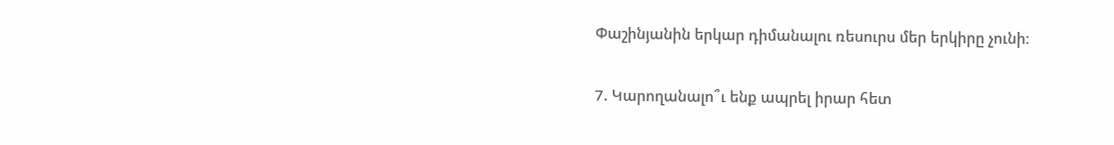Փաշինյանին երկար դիմանալու ռեսուրս մեր երկիրը չունի։

7. Կարողանալո՞ւ ենք ապրել իրար հետ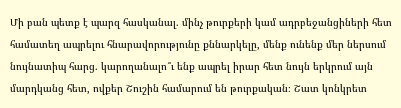Մի բան պետք է պարզ հասկանալ. մինչ թուրքերի կամ ադրբեջանցիների հետ համատեղ ապրելու հնարավորությունը քննարկելը, մենք ունենք մեր ներսում նույնատիպ հարց. կարողանալո՞ւ ենք ապրել իրար հետ նույն երկրում այն մարդկանց հետ, ովքեր Շուշին համարում են թուրքական։ Շատ կոնկրետ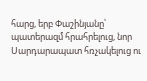հարց, երբ Փաշինյանը՝ պատերազմ հրահրելուց, նոր Սարդարապատ հռչակելուց ու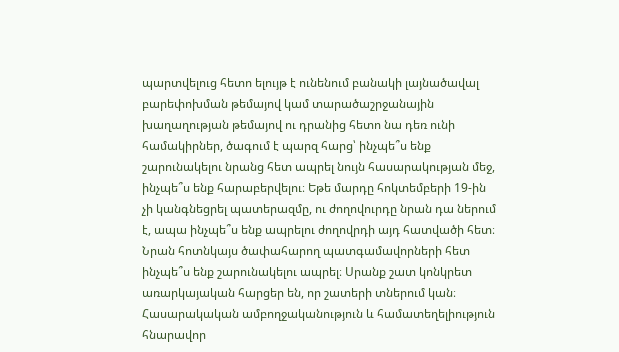պարտվելուց հետո ելույթ է ունենում բանակի լայնածավալ բարեփոխման թեմայով կամ տարածաշրջանային խաղաղության թեմայով ու դրանից հետո նա դեռ ունի համակիրներ, ծագում է պարզ հարց՝ ինչպե՞ս ենք շարունակելու նրանց հետ ապրել նույն հասարակության մեջ, ինչպե՞ս ենք հարաբերվելու։ Եթե մարդը հոկտեմբերի 19-ին չի կանգնեցրել պատերազմը, ու ժողովուրդը նրան դա ներում է, ապա ինչպե՞ս ենք ապրելու ժողովրդի այդ հատվածի հետ։ Նրան հոտնկայս ծափահարող պատգամավորների հետ ինչպե՞ս ենք շարունակելու ապրել։ Սրանք շատ կոնկրետ առարկայական հարցեր են, որ շատերի տներում կան։ Հասարակական ամբողջականություն և համատեղելիություն հնարավոր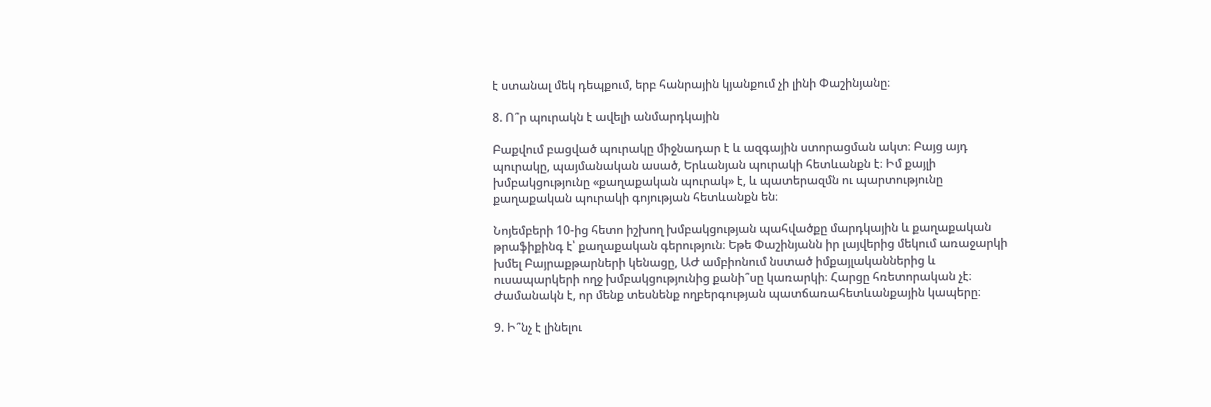է ստանալ մեկ դեպքում, երբ հանրային կյանքում չի լինի Փաշինյանը։

8. Ո՞ր պուրակն է ավելի անմարդկային

Բաքվում բացված պուրակը միջնադար է և ազգային ստորացման ակտ։ Բայց այդ պուրակը, պայմանական ասած, Երևանյան պուրակի հետևանքն է։ Իմ քայլի խմբակցությունը «քաղաքական պուրակ» է, և պատերազմն ու պարտությունը քաղաքական պուրակի գոյության հետևանքն են։

Նոյեմբերի 10-ից հետո իշխող խմբակցության պահվածքը մարդկային և քաղաքական թրաֆիքինգ է՝ քաղաքական գերություն։ Եթե Փաշինյանն իր լայվերից մեկում առաջարկի խմել Բայրաքթարների կենացը, ԱԺ ամբիոնում նստած իմքայլականներից և ուսապարկերի ողջ խմբակցությունից քանի՞սը կառարկի։ Հարցը հռետորական չէ։ Ժամանակն է, որ մենք տեսնենք ողբերգության պատճառահետևանքային կապերը։

9. Ի՞նչ է լինելու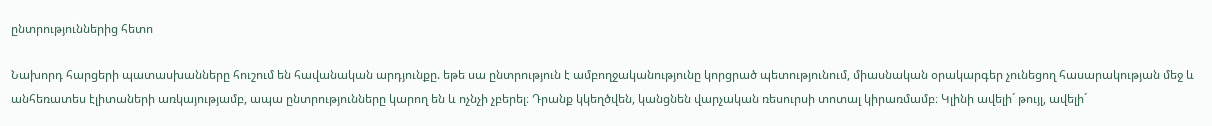ընտրություններից հետո

Նախորդ հարցերի պատասխանները հուշում են հավանական արդյունքը. եթե սա ընտրություն է ամբողջականությունը կորցրած պետությունում, միասնական օրակարգեր չունեցող հասարակության մեջ և անհեռատես էլիտաների առկայությամբ, ապա ընտրությունները կարող են և ոչնչի չբերել։ Դրանք կկեղծվեն, կանցնեն վարչական ռեսուրսի տոտալ կիրառմամբ։ Կլինի ավելի´ թույլ, ավելի´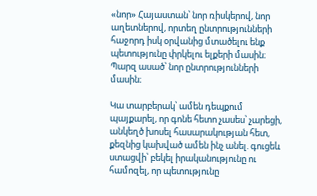«նոր» Հայաստան՝ նոր ռիսկերով, նոր աղետներով, որտեղ ընտրությունների հաջորդ իսկ օրվանից մտածելու ենք պետությունը փրկելու ելքերի մասին։ Պարզ ասած՝ նոր ընտրությունների մասին։

Կա տարբերակ՝ ամեն դեպքում պայքարել, որ գոնե հետո չասես՝ չարեցի, անկեղծ խոսել հասարակության հետ, քեզնից կախված ամեն ինչ անել. գուցեև ստացվի՝ բեկել իրականությունը ու համոզել, որ պետությունը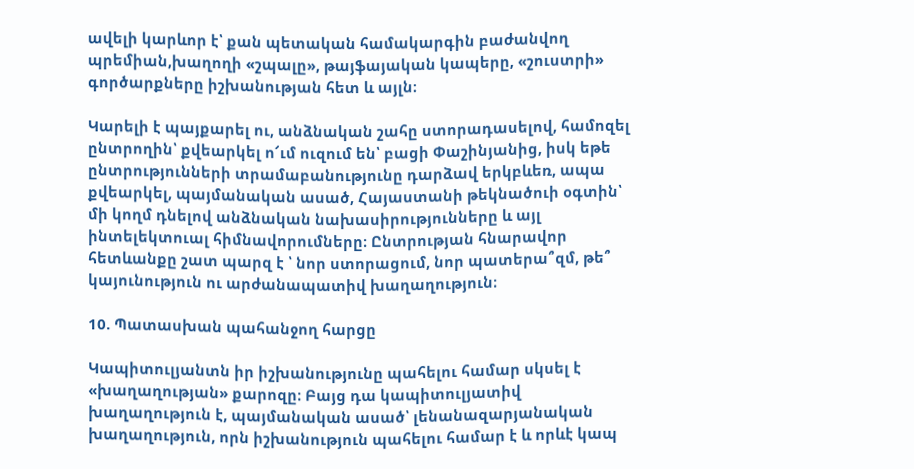ավելի կարևոր է՝ քան պետական համակարգին բաժանվող պրեմիան,խաղողի «շպալը», թայֆայական կապերը, «շուստրի» գործարքները իշխանության հետ և այլն։

Կարելի է պայքարել ու, անձնական շահը ստորադասելով, համոզել ընտրողին՝ քվեարկել ո՜ւմ ուզում են՝ բացի Փաշինյանից, իսկ եթե ընտրությունների տրամաբանությունը դարձավ երկբևեռ, ապա քվեարկել, պայմանական ասած, Հայաստանի թեկնածուի օգտին՝ մի կողմ դնելով անձնական նախասիրությունները և այլ ինտելեկտուալ հիմնավորումները։ Ընտրության հնարավոր հետևանքը շատ պարզ է ՝ նոր ստորացում, նոր պատերա՞զմ, թե՞ կայունություն ու արժանապատիվ խաղաղություն։

10. Պատասխան պահանջող հարցը

Կապիտուլյանտն իր իշխանությունը պահելու համար սկսել է «խաղաղության» քարոզը։ Բայց դա կապիտուլյատիվ խաղաղություն է, պայմանական ասած՝ լենանազարյանական խաղաղություն, որն իշխանություն պահելու համար է և որևէ կապ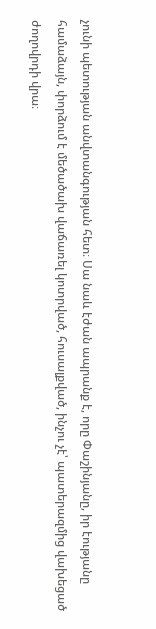չունի պետության անվտանգության հետ։ Սա նաև էժան ապրանք է, որը Փաշինյանը, իր էությանը համաձայն, փորձում է մեծածախ վաճառել կոտրված, հուսալքված, ինչու չէ՝ պատերազմից վախեցած ժողովրդի վրա։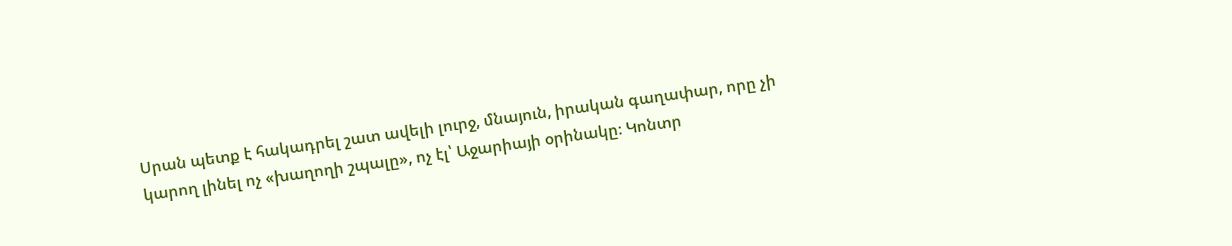Սրան պետք է հակադրել շատ ավելի լուրջ, մնայուն, իրական գաղափար, որը չի կարող լինել ոչ «խաղողի շպալը», ոչ էլ՝ Աջարիայի օրինակը։ Կոնտր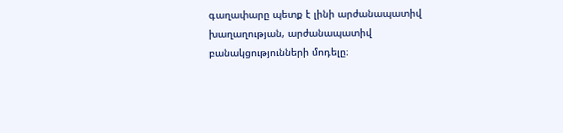գաղափարը պետք է լինի արժանապատիվ խաղաղության, արժանապատիվ բանակցությունների մոդելը։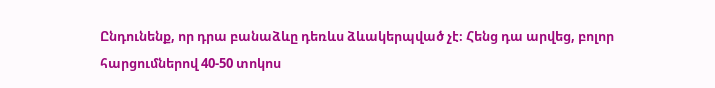Ընդունենք, որ դրա բանաձևը դեռևս ձևակերպված չէ։ Հենց դա արվեց, բոլոր հարցումներով 40-50 տոկոս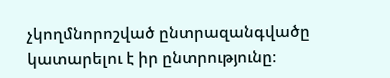չկողմնորոշված ընտրազանգվածը կատարելու է իր ընտրությունը։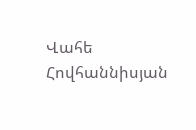Վահե Հովհաննիսյան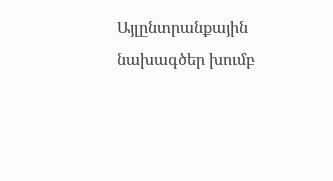Այլընտրանքային նախագծեր խումբ